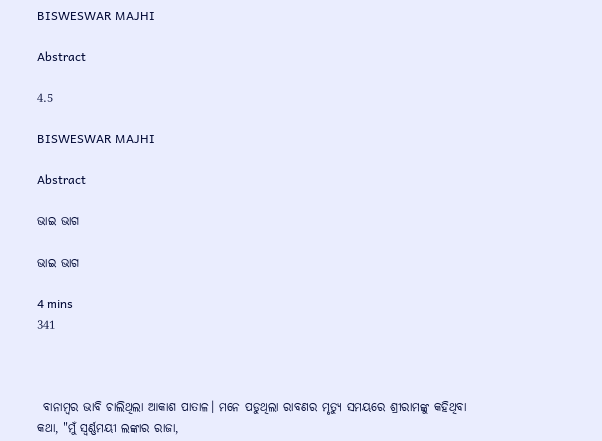BISWESWAR MAJHI

Abstract

4.5

BISWESWAR MAJHI

Abstract

ଭାଇ ଭାଗ

ଭାଇ ଭାଗ

4 mins
341



 ବାନାମ୍ବର ଭାବି ଚାଲିଥିଲା ଆକାଶ ପାତାଳ। ମନେ ପଡୁଥିଲା ରାବଣର ମୃତ୍ୟୁ ସମୟରେ ଶ୍ରୀରାମଙ୍କୁ କହିଥିବା କଥା, "ମୁଁ ସ୍ଵର୍ଣ୍ଣମୟୀ ଲଙ୍କାର ରାଜା,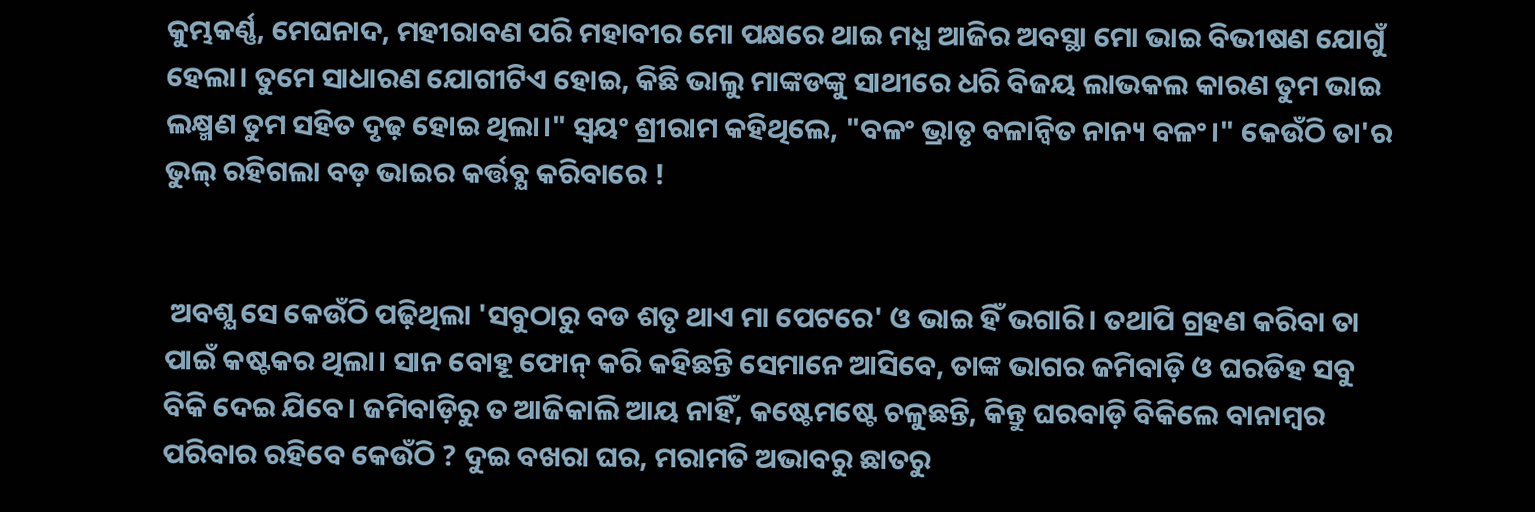କୁମ୍ଭକର୍ଣ୍ଣ, ମେଘନାଦ, ମହୀରାବଣ ପରି ମହାବୀର ମୋ ପକ୍ଷରେ ଥାଇ ମଧ୍ଯ ଆଜିର ଅବସ୍ଥା ମୋ ଭାଇ ବିଭୀଷଣ ଯୋଗୁଁ ହେଲା। ତୁମେ ସାଧାରଣ ଯୋଗୀଟିଏ ହୋଇ, କିଛି ଭାଲୁ ମାଙ୍କଡଙ୍କୁ ସାଥୀରେ ଧରି ବିଜୟ ଲାଭକଲ କାରଣ ତୁମ ଭାଇ ଲକ୍ଷ୍ମଣ ତୁମ ସହିତ ଦୃଢ଼ ହୋଇ ଥିଲା।" ସ୍ୱୟଂ ଶ୍ରୀରାମ କହିଥିଲେ, "ବଳଂ ଭ୍ରାତୃ ବଳାନ୍ୱିତ ନାନ୍ୟ ବଳଂ।" କେଉଁଠି ତା'ର ଭୁଲ୍ ରହିଗଲା ବଡ଼ ଭାଇର କର୍ତ୍ତବ୍ଯ କରିବାରେ !


 ଅବଶ୍ଯ ସେ କେଉଁଠି ପଢ଼ିଥିଲା 'ସବୁଠାରୁ ବଡ ଶତୃ ଥାଏ ମା ପେଟରେ' ଓ ଭାଇ ହିଁ ଭଗାରି। ତଥାପି ଗ୍ରହଣ କରିବା ତା ପାଇଁ କଷ୍ଟକର ଥିଲା। ସାନ ବୋହୂ ଫୋନ୍ କରି କହିଛନ୍ତି ସେମାନେ ଆସିବେ, ତାଙ୍କ ଭାଗର ଜମିବାଡ଼ି ଓ ଘରଡିହ ସବୁ ବିକି ଦେଇ ଯିବେ। ଜମିବାଡ଼ିରୁ ତ ଆଜିକାଲି ଆୟ ନାହିଁ, କଷ୍ଟେମଷ୍ଟେ ଚଳୁଛନ୍ତି, କିନ୍ତୁ ଘରବାଡ଼ି ବିକିଲେ ବାନାମ୍ବର ପରିବାର ରହିବେ କେଉଁଠି ? ଦୁଇ ବଖରା ଘର, ମରାମତି ଅଭାବରୁ ଛାତରୁ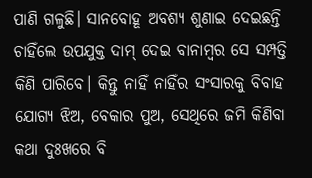ପାଣି ଗଳୁଛି। ସାନବୋହୂ ଅବଶ୍ଯ ଶୁଣାଇ ଦେଇଛନ୍ତି ଚାହିଁଲେ ଉପଯୁକ୍ତ ଦାମ୍ ଦେଇ ବାନାମ୍ବର ସେ ସମ୍ପତ୍ତି କିଣି ପାରିବେ। କିନ୍ତୁ ନାହିଁ ନାହିଁର ସଂସାରକୁ ବିବାହ ଯୋଗ୍ଯ ଝିଅ, ବେକାର ପୁଅ, ସେଥିରେ ଜମି କିଣିବା କଥା ଦୁଃଖରେ ବି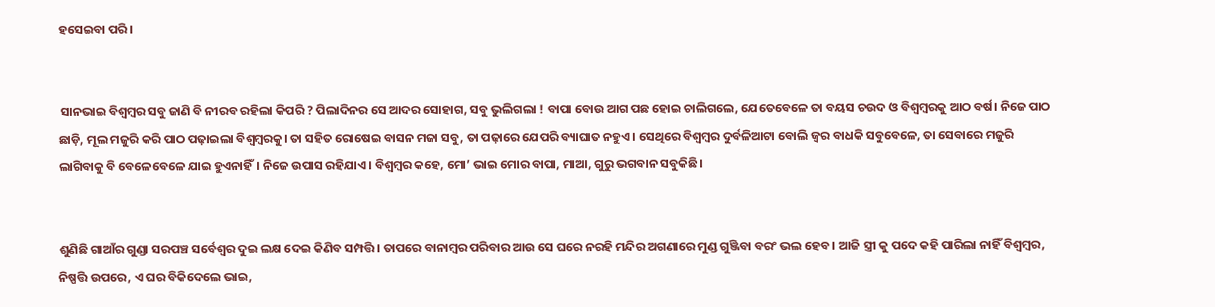ହସେଇବା ପରି।


 ସାନଭାଇ ବିଶ୍ବମ୍ବର ସବୁ ଜାଣି ବି ନୀରବ ରହିଲା କିପରି ? ପିଲାଦିନର ସେ ଆଦର ସୋହାଗ, ସବୁ ଭୁଲିଗଲା ! ବାପା ବୋଉ ଆଗ ପଛ ହୋଇ ଚାଲିଗଲେ, ଯେତେବେଳେ ତା ବୟସ ଚଉଦ ଓ ବିଶ୍ବମ୍ବରକୁ ଆଠ ବର୍ଷ। ନିଜେ ପାଠ ଛାଡ଼ି, ମୂଲ ମଜୁରି କରି ପାଠ ପଢ଼ାଇଲା ବିଶ୍ବମ୍ବରକୁ। ତା ସହିତ ରୋଷେଇ ବାସନ ମଜା ସବୁ, ତା ପଢ଼ାରେ ଯେପରି ବ୍ୟାଘାତ ନହୁଏ। ସେଥିରେ ବିଶ୍ବମ୍ବର ଦୁର୍ବଳିଆଟା ବୋଲି ଜ୍ୱର ବାଧକି ସବୁବେଳେ, ତା ସେବାରେ ମଜୁରି ଲାଗିବାକୁ ବି ବେଳେବେଳେ ଯାଇ ହୁଏନାହିଁ। ନିଜେ ଉପାସ ରହିଯାଏ। ବିଶ୍ବମ୍ବର କହେ, ମୋ’ ଭାଇ ମୋର ବାପା, ମାଆ, ଗୁରୁ ଭଗବାନ ସବୁକିଛି।


ଶୁଣିଛି ଗାଆଁର ଗୁଣ୍ଡା ସରପଞ୍ଚ ସର୍ବେଶ୍ଵର ଦୁଇ ଲକ୍ଷ ଦେଇ କିଣିବ ସମ୍ପତ୍ତି। ତାପରେ ବାନାମ୍ବର ପରିବାର ଆଉ ସେ ଘରେ ନରହି ମନ୍ଦିର ଅଗଣାରେ ମୁଣ୍ଡ ଗୁଞ୍ଜିବା ବରଂ ଭଲ ହେବ। ଆଜି ସ୍ତ୍ରୀ କୁ ପଦେ କହି ପାରିଲା ନାହିଁ ବିଶ୍ବମ୍ବର, ନିଷ୍ପତ୍ତି ଉପରେ, ଏ ଘର ବିକିଦେଲେ ଭାଇ,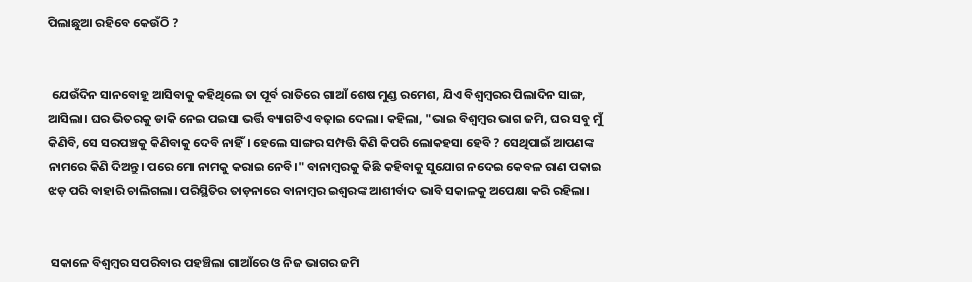ପିଲାଛୁଆ ରହିବେ କେଉଁଠି ?


 ଯେଉଁଦିନ ସାନବୋହୂ ଆସିବାକୁ କହିଥିଲେ ତା ପୂର୍ବ ରାତିରେ ଗାଆଁ ଶେଷ ମୁଣ୍ଡ ରମେଶ, ଯିଏ ବିଶ୍ବମ୍ବରର ପିଲାଦିନ ସାଙ୍ଗ, ଆସିଲା। ଘର ଭିତରକୁ ଡାକି ନେଇ ପଇସା ଭର୍ତ୍ତି ବ୍ୟାଗଟିଏ ବଢ଼ାଇ ଦେଲା। କହିଲା, "ଭାଇ ବିଶ୍ବମ୍ବର ଭାଗ ଜମି, ଘର ସବୁ ମୁଁ କିଣିବି, ସେ ସରପଞ୍ଚକୁ କିଣିବାକୁ ଦେବି ନାହିଁ। ହେଲେ ସାଙ୍ଗର ସମ୍ପତ୍ତି କିଣି କିପରି ଲୋକହସା ହେବି ? ସେଥିପାଇଁ ଆପଣଙ୍କ ନାମରେ କିଣି ଦିଅନ୍ତୁ। ପରେ ମୋ ନାମକୁ କରାଇ ନେବି।" ବାନାମ୍ବରକୁ କିଛି କହିବାକୁ ସୁଯୋଗ ନଦେଇ କେବଳ ରାଣ ପକାଇ ଝଡ଼ ପରି ବାହାରି ଚାଲିଗଲା। ପରିସ୍ଥିତିର ତାଡ଼ନାରେ ବାନାମ୍ବର ଇଶ୍ବରଙ୍କ ଆଶୀର୍ବାଦ ଭାବି ସକାଳକୁ ଅପେକ୍ଷା କରି ରହିଲା।


 ସକାଳେ ବିଶ୍ବମ୍ବର ସପରିବାର ପହଞ୍ଚିଲା ଗାଆଁରେ ଓ ନିଜ ଭାଗର ଜମି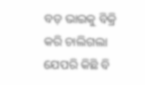ବଡ଼ ଭାଇକୁ ବିକ୍ରି କରି ଚାଲିଗଲା ଯେପରି କିଛି ବି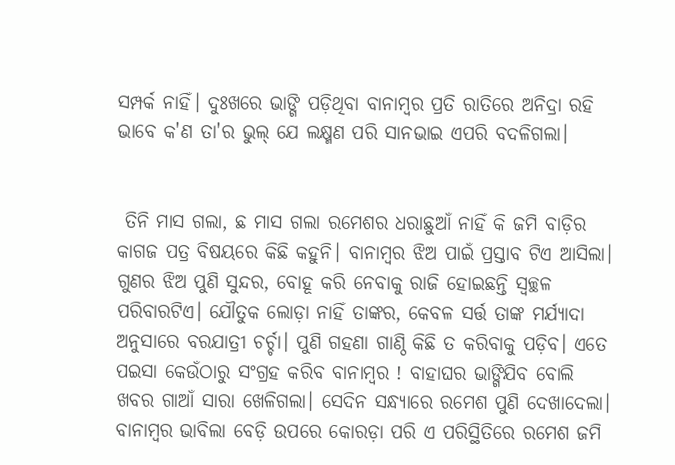ସମ୍ପର୍କ ନାହିଁ। ଦୁଃଖରେ ଭାଙ୍ଗି ପଡ଼ିଥିବା ବାନାମ୍ବର ପ୍ରତି ରାତିରେ ଅନିଦ୍ରା ରହି ଭାବେ କ'ଣ ତା'ର ଭୁଲ୍ ଯେ ଲକ୍ଷ୍ମଣ ପରି ସାନଭାଇ ଏପରି ବଦଳିଗଲା।


 ତିନି ମାସ ଗଲା, ଛ ମାସ ଗଲା ରମେଶର ଧରାଛୁଆଁ ନାହିଁ କି ଜମି ବାଡ଼ିର କାଗଜ ପତ୍ର ବିଷୟରେ କିଛି କହୁନି। ବାନାମ୍ବର ଝିଅ ପାଇଁ ପ୍ରସ୍ତାବ ଟିଏ ଆସିଲା। ଗୁଣର ଝିଅ ପୁଣି ସୁନ୍ଦର, ବୋହୂ କରି ନେବାକୁ ରାଜି ହୋଇଛନ୍ତି ସ୍ୱଚ୍ଛଳ ପରିବାରଟିଏ। ଯୌତୁକ ଲୋଡ଼ା ନାହିଁ ତାଙ୍କର, କେବଳ ସର୍ତ୍ତ ତାଙ୍କ ମର୍ଯ୍ୟାଦା ଅନୁସାରେ ବରଯାତ୍ରୀ ଚର୍ଚ୍ଚା। ପୁଣି ଗହଣା ଗାଣ୍ଠି କିଛି ତ କରିବାକୁ ପଡ଼ିବ। ଏତେ ପଇସା କେଉଁଠାରୁ ସଂଗ୍ରହ କରିବ ବାନାମ୍ବର ! ବାହାଘର ଭାଙ୍ଗିଯିବ ବୋଲି ଖବର ଗାଆଁ ସାରା ଖେଳିଗଲା। ସେଦିନ ସନ୍ଧ୍ୟାରେ ରମେଶ ପୁଣି ଦେଖାଦେଲା। ବାନାମ୍ବର ଭାବିଲା ବେଡ଼ି ଉପରେ କୋରଡ଼ା ପରି ଏ ପରିସ୍ଥିତିରେ ରମେଶ ଜମି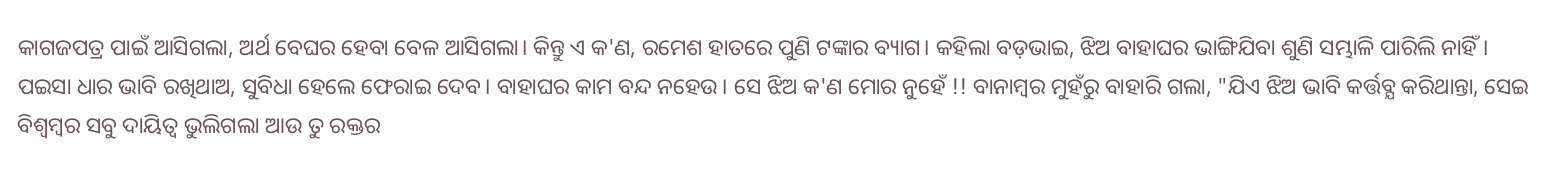କାଗଜପତ୍ର ପାଇଁ ଆସିଗଲା, ଅର୍ଥ ବେଘର ହେବା ବେଳ ଆସିଗଲା। କିନ୍ତୁ ଏ କ'ଣ, ରମେଶ ହାତରେ ପୁଣି ଟଙ୍କାର ବ୍ୟାଗ। କହିଲା ବଡ଼ଭାଇ, ଝିଅ ବାହାଘର ଭାଙ୍ଗିଯିବା ଶୁଣି ସମ୍ଭାଳି ପାରିଲି ନାହିଁ। ପଇସା ଧାର ଭାବି ରଖିଥାଅ, ସୁବିଧା ହେଲେ ଫେରାଇ ଦେବ। ବାହାଘର କାମ ବନ୍ଦ ନହେଉ। ସେ ଝିଅ କ'ଣ ମୋର ନୁହେଁ !! ବାନାମ୍ବର ମୁହଁରୁ ବାହାରି ଗଲା, "ଯିଏ ଝିଅ ଭାବି କର୍ତ୍ତବ୍ଯ କରିଥାନ୍ତା, ସେଇ ବିଶ୍ବମ୍ବର ସବୁ ଦାୟିତ୍ବ ଭୁଲିଗଲା ଆଉ ତୁ ରକ୍ତର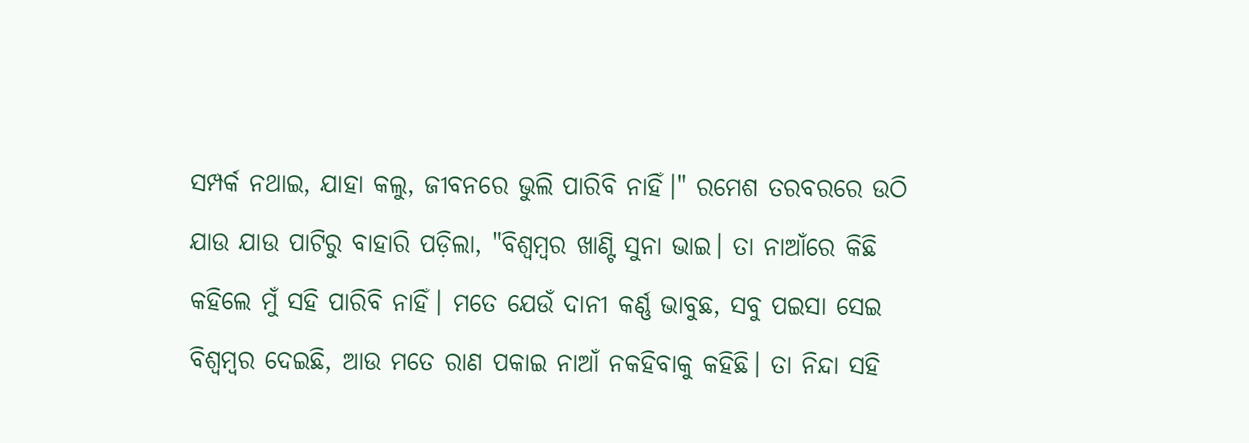ସମ୍ପର୍କ ନଥାଇ, ଯାହା କଲୁ, ଜୀବନରେ ଭୁଲି ପାରିବି ନାହିଁ।" ରମେଶ ତରବରରେ ଉଠି ଯାଉ ଯାଉ ପାଟିରୁ ବାହାରି ପଡ଼ିଲା, "ବିଶ୍ବମ୍ବର ଖାଣ୍ଟି ସୁନା ଭାଇ। ତା ନାଆଁରେ କିଛି କହିଲେ ମୁଁ ସହି ପାରିବି ନାହିଁ। ମତେ ଯେଉଁ ଦାନୀ କର୍ଣ୍ଣ ଭାବୁଛ, ସବୁ ପଇସା ସେଇ ବିଶ୍ବମ୍ବର ଦେଇଛି, ଆଉ ମତେ ରାଣ ପକାଇ ନାଆଁ ନକହିବାକୁ କହିଛି। ତା ନିନ୍ଦା ସହି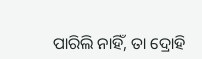ପାରିଲି ନାହିଁ, ତା ଦ୍ରୋହି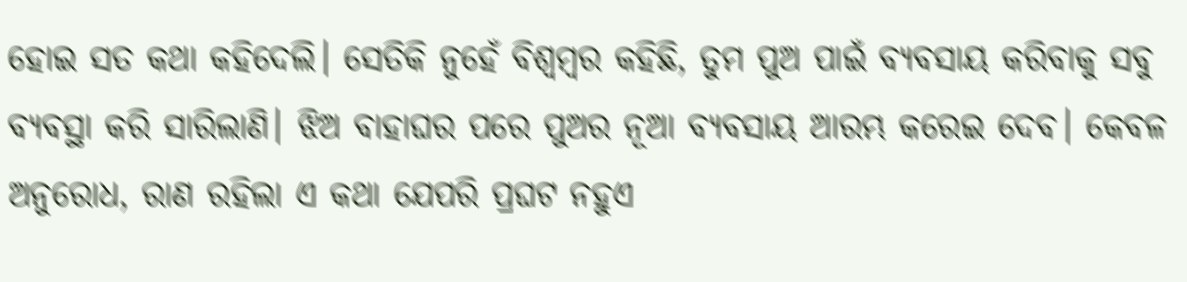ହୋଇ ସତ କଥା କହିଦେଲି। ସେତିକି ନୁହେଁ ବିଶ୍ବମ୍ବର କହିଛି, ତୁମ ପୁଅ ପାଇଁ ବ୍ୟବସାୟ କରିବାକୁ ସବୁ ବ୍ୟବସ୍ଥା କରି ସାରିଲାଣି। ଝିଅ ବାହାଘର ପରେ ପୁଅର ନୂଆ ବ୍ୟବସାୟ ଆରମ୍ଭ କରେଇ ଦେବ। କେବଳ ଅନୁରୋଧ, ରାଣ ରହିଲା ଏ କଥା ଯେପରି ପ୍ରଘଟ ନହୁଏ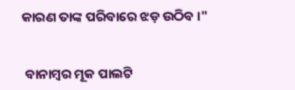କାରଣ ତାଙ୍କ ପରିବାରେ ଝଡ଼ ଉଠିବ।"


 ବାନାମ୍ବର ମୂକ ପାଲଟି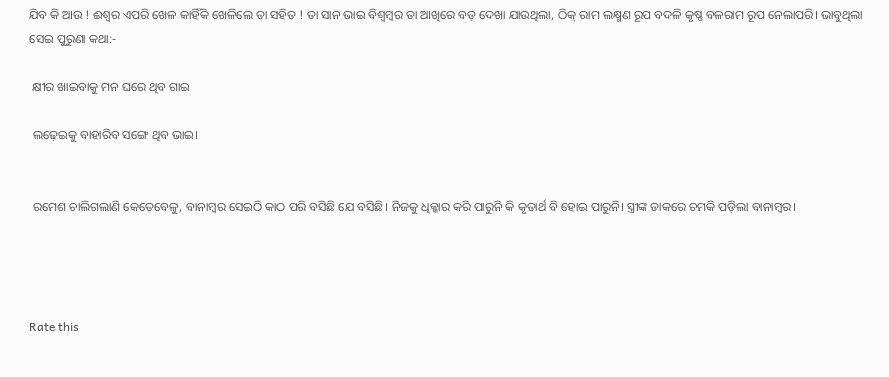ଯିବ କି ଆଉ ! ଈଶ୍ବର ଏପରି ଖେଳ କାହିଁକି ଖେଳିଲେ ତା ସହିତ ! ତା ସାନ ଭାଇ ବିଶ୍ବମ୍ବର ତା ଆଖିରେ ବଡ଼ ଦେଖା ଯାଉଥିଲା, ଠିକ୍ ରାମ ଲକ୍ଷ୍ମଣ ରୂପ ବଦଳି କୃଷ୍ଣ ବଳରାମ ରୂପ ନେଲାପରି। ଭାବୁଥିଲା ସେଇ ପୁରୁଣା କଥା:-

 କ୍ଷୀର ଖାଇବାକୁ ମନ ଘରେ ଥିବ ଗାଇ

 ଲଢ଼େଇକୁ ବାହାରିବ ସଙ୍ଗେ ଥିବ ଭାଇ।


 ରମେଶ ଚାଲିଗଲାଣି କେତେବେଳୁ, ବାନାମ୍ବର ସେଇଠି କାଠ ପରି ବସିଛି ଯେ ବସିଛି। ନିଜକୁ ଧିକ୍କାର କରି ପାରୁନି କି କୃତାର୍ଥ ବି ହୋଇ ପାରୁନି। ସ୍ତ୍ରୀଙ୍କ ଡାକରେ ଚମକି ପଡ଼ିଲା ବାନାମ୍ବର।




Rate this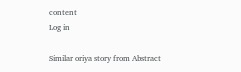content
Log in

Similar oriya story from Abstract